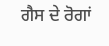ਗੈਸ ਦੇ ਰੋਗਾਂ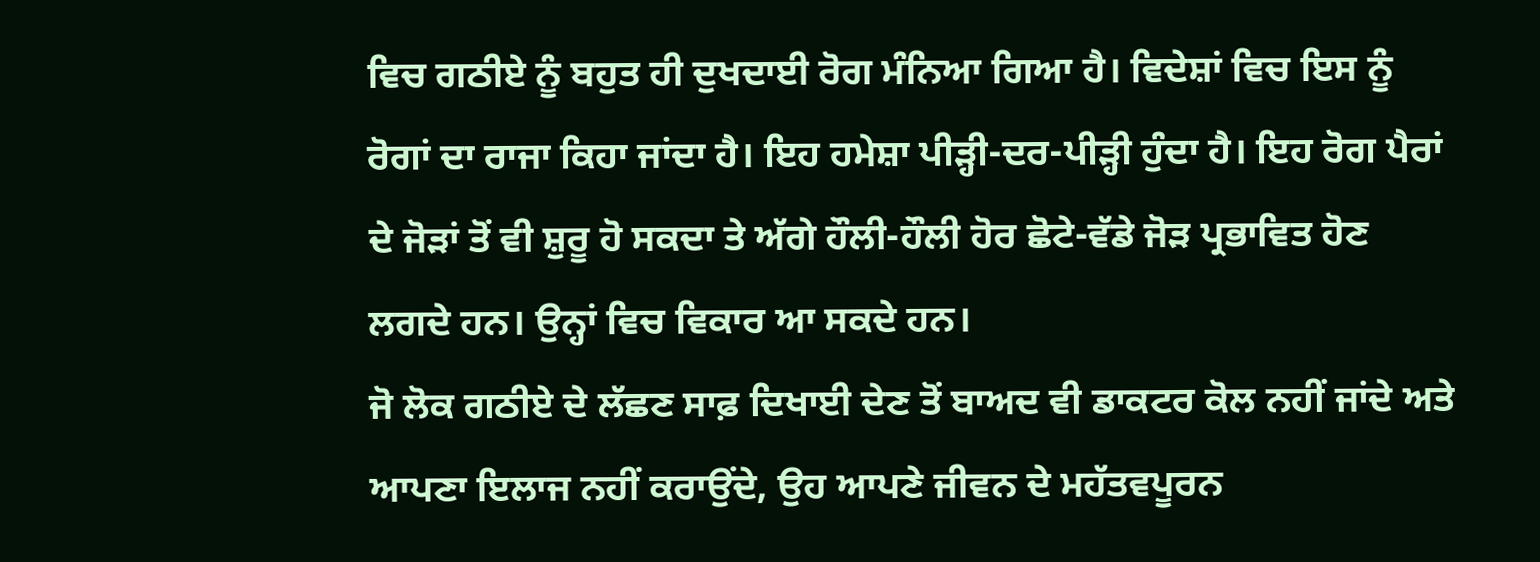ਵਿਚ ਗਠੀਏ ਨੂੰ ਬਹੁਤ ਹੀ ਦੁਖਦਾਈ ਰੋਗ ਮੰਨਿਆ ਗਿਆ ਹੈ। ਵਿਦੇਸ਼ਾਂ ਵਿਚ ਇਸ ਨੂੰ ਰੋਗਾਂ ਦਾ ਰਾਜਾ ਕਿਹਾ ਜਾਂਦਾ ਹੈ। ਇਹ ਹਮੇਸ਼ਾ ਪੀੜ੍ਹੀ-ਦਰ-ਪੀੜ੍ਹੀ ਹੁੰਦਾ ਹੈ। ਇਹ ਰੋਗ ਪੈਰਾਂ ਦੇ ਜੋੜਾਂ ਤੋਂ ਵੀ ਸ਼ੁਰੂ ਹੋ ਸਕਦਾ ਤੇ ਅੱਗੇ ਹੌਲੀ-ਹੌਲੀ ਹੋਰ ਛੋਟੇ-ਵੱਡੇ ਜੋੜ ਪ੍ਰਭਾਵਿਤ ਹੋਣ ਲਗਦੇ ਹਨ। ਉਨ੍ਹਾਂ ਵਿਚ ਵਿਕਾਰ ਆ ਸਕਦੇ ਹਨ।
ਜੋ ਲੋਕ ਗਠੀਏ ਦੇ ਲੱਛਣ ਸਾਫ਼ ਦਿਖਾਈ ਦੇਣ ਤੋਂ ਬਾਅਦ ਵੀ ਡਾਕਟਰ ਕੋਲ ਨਹੀਂ ਜਾਂਦੇ ਅਤੇ ਆਪਣਾ ਇਲਾਜ ਨਹੀਂ ਕਰਾਉਂਦੇ, ਉਹ ਆਪਣੇ ਜੀਵਨ ਦੇ ਮਹੱਤਵਪੂਰਨ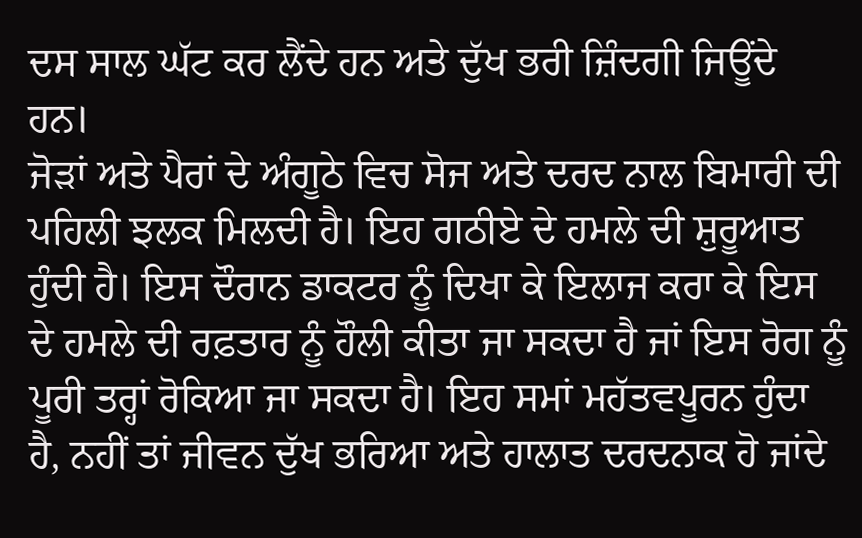ਦਸ ਸਾਲ ਘੱਟ ਕਰ ਲੈਂਦੇ ਹਨ ਅਤੇ ਦੁੱਖ ਭਰੀ ਜ਼ਿੰਦਗੀ ਜਿਊਂਦੇ ਹਨ।
ਜੋੜਾਂ ਅਤੇ ਪੈਰਾਂ ਦੇ ਅੰਗੂਠੇ ਵਿਚ ਸੋਜ ਅਤੇ ਦਰਦ ਨਾਲ ਬਿਮਾਰੀ ਦੀ ਪਹਿਲੀ ਝਲਕ ਮਿਲਦੀ ਹੈ। ਇਹ ਗਠੀਏ ਦੇ ਹਮਲੇ ਦੀ ਸ਼ੁਰੂਆਤ ਹੁੰਦੀ ਹੈ। ਇਸ ਦੌਰਾਨ ਡਾਕਟਰ ਨੂੰ ਦਿਖਾ ਕੇ ਇਲਾਜ ਕਰਾ ਕੇ ਇਸ ਦੇ ਹਮਲੇ ਦੀ ਰਫ਼ਤਾਰ ਨੂੰ ਹੌਲੀ ਕੀਤਾ ਜਾ ਸਕਦਾ ਹੈ ਜਾਂ ਇਸ ਰੋਗ ਨੂੰ ਪੂਰੀ ਤਰ੍ਹਾਂ ਰੋਕਿਆ ਜਾ ਸਕਦਾ ਹੈ। ਇਹ ਸਮਾਂ ਮਹੱਤਵਪੂਰਨ ਹੁੰਦਾ ਹੈ, ਨਹੀਂ ਤਾਂ ਜੀਵਨ ਦੁੱਖ ਭਰਿਆ ਅਤੇ ਹਾਲਾਤ ਦਰਦਨਾਕ ਹੋ ਜਾਂਦੇ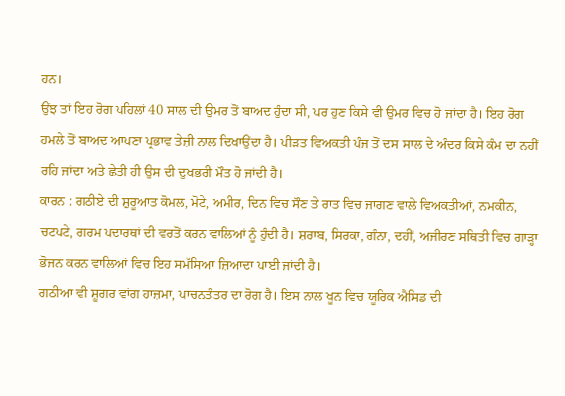ਹਨ।
ਉਂਝ ਤਾਂ ਇਹ ਰੋਗ ਪਹਿਲਾਂ 40 ਸਾਲ ਦੀ ਉਮਰ ਤੋਂ ਬਾਅਦ ਹੁੰਦਾ ਸੀ, ਪਰ ਹੁਣ ਕਿਸੇ ਵੀ ਉਮਰ ਵਿਚ ਹੋ ਜਾਂਦਾ ਹੈ। ਇਹ ਰੋਗ ਹਮਲੇ ਤੋਂ ਬਾਅਦ ਆਪਣਾ ਪ੍ਰਭਾਵ ਤੇਜ਼ੀ ਨਾਲ ਦਿਖਾਉਂਦਾ ਹੈ। ਪੀੜਤ ਵਿਅਕਤੀ ਪੰਜ ਤੋਂ ਦਸ ਸਾਲ ਦੇ ਅੰਦਰ ਕਿਸੇ ਕੰਮ ਦਾ ਨਹੀਂ ਰਹਿ ਜਾਂਦਾ ਅਤੇ ਛੇਤੀ ਹੀ ਉਸ ਦੀ ਦੁਖਭਰੀ ਮੌਤ ਹੋ ਜਾਂਦੀ ਹੈ।
ਕਾਰਨ : ਗਠੀਏ ਦੀ ਸ਼ੁਰੂਆਤ ਕੋਮਲ, ਮੋਟੇ, ਅਮੀਰ, ਦਿਨ ਵਿਚ ਸੌਣ ਤੇ ਰਾਤ ਵਿਚ ਜਾਗਣ ਵਾਲੇ ਵਿਅਕਤੀਆਂ, ਨਮਕੀਨ, ਚਟਪਟੇ, ਗਰਮ ਪਦਾਰਥਾਂ ਦੀ ਵਰਤੋਂ ਕਰਨ ਵਾਲਿਆਂ ਨੂੰ ਹੁੰਦੀ ਹੈ। ਸ਼ਰਾਬ, ਸਿਰਕਾ, ਗੰਨਾ, ਦਹੀਂ, ਅਜੀਰਣ ਸਥਿਤੀ ਵਿਚ ਗਾੜ੍ਹਾ ਭੋਜਨ ਕਰਨ ਵਾਲਿਆਂ ਵਿਚ ਇਹ ਸਮੱਸਿਆ ਜ਼ਿਆਦਾ ਪਾਈ ਜਾਂਦੀ ਹੈ।
ਗਠੀਆ ਵੀ ਸ਼ੂਗਰ ਵਾਂਗ ਹਾਜ਼ਮਾ, ਪਾਚਨਤੰਤਰ ਦਾ ਰੋਗ ਹੈ। ਇਸ ਨਾਲ ਖੂਨ ਵਿਚ ਯੂਰਿਕ ਐਸਿਡ ਦੀ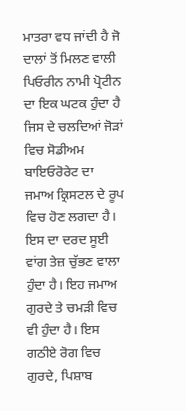ਮਾਤਰਾ ਵਧ ਜਾਂਦੀ ਹੈ ਜੋ ਦਾਲਾਂ ਤੋਂ ਮਿਲਣ ਵਾਲੀ ਪਿਓਰੀਨ ਨਾਮੀ ਪ੍ਰੋਟੀਨ ਦਾ ਇਕ ਘਟਕ ਹੁੰਦਾ ਹੈ ਜਿਸ ਦੇ ਚਲਦਿਆਂ ਜੋੜਾਂ ਵਿਚ ਸੋਡੀਅਮ ਬਾਇਓਰੋਰੇਟ ਦਾ ਜਮਾਅ ਕ੍ਰਿਸਟਲ ਦੇ ਰੂਪ ਵਿਚ ਹੋਣ ਲਗਦਾ ਹੈ। ਇਸ ਦਾ ਦਰਦ ਸੂਈ ਵਾਂਗ ਤੇਜ਼ ਚੁੱਭਣ ਵਾਲਾ ਹੁੰਦਾ ਹੈ। ਇਹ ਜਮਾਅ ਗੁਰਦੇ ਤੇ ਚਮੜੀ ਵਿਚ ਵੀ ਹੁੰਦਾ ਹੈ। ਇਸ ਗਠੀਏ ਰੋਗ ਵਿਚ ਗੁਰਦੇ, ਪਿਸ਼ਾਬ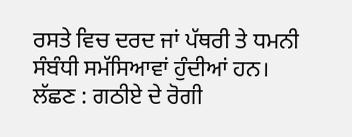ਰਸਤੇ ਵਿਚ ਦਰਦ ਜਾਂ ਪੱਥਰੀ ਤੇ ਧਮਨੀ ਸੰਬੰਧੀ ਸਮੱਸਿਆਵਾਂ ਹੁੰਦੀਆਂ ਹਨ।
ਲੱਛਣ : ਗਠੀਏ ਦੇ ਰੋਗੀ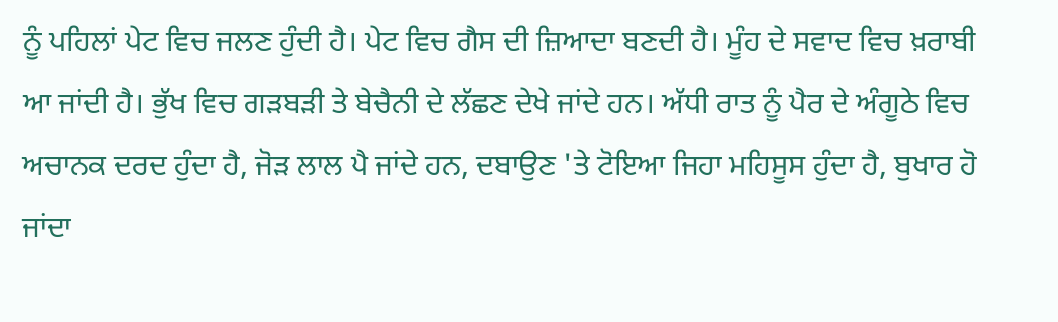ਨੂੰ ਪਹਿਲਾਂ ਪੇਟ ਵਿਚ ਜਲਣ ਹੁੰਦੀ ਹੈ। ਪੇਟ ਵਿਚ ਗੈਸ ਦੀ ਜ਼ਿਆਦਾ ਬਣਦੀ ਹੈ। ਮੂੰਹ ਦੇ ਸਵਾਦ ਵਿਚ ਖ਼ਰਾਬੀ ਆ ਜਾਂਦੀ ਹੈ। ਭੁੱਖ ਵਿਚ ਗੜਬੜੀ ਤੇ ਬੇਚੈਨੀ ਦੇ ਲੱਛਣ ਦੇਖੇ ਜਾਂਦੇ ਹਨ। ਅੱਧੀ ਰਾਤ ਨੂੰ ਪੈਰ ਦੇ ਅੰਗੂਠੇ ਵਿਚ ਅਚਾਨਕ ਦਰਦ ਹੁੰਦਾ ਹੈ, ਜੋੜ ਲਾਲ ਪੈ ਜਾਂਦੇ ਹਨ, ਦਬਾਉਣ 'ਤੇ ਟੋਇਆ ਜਿਹਾ ਮਹਿਸੂਸ ਹੁੰਦਾ ਹੈ, ਬੁਖਾਰ ਹੋ ਜਾਂਦਾ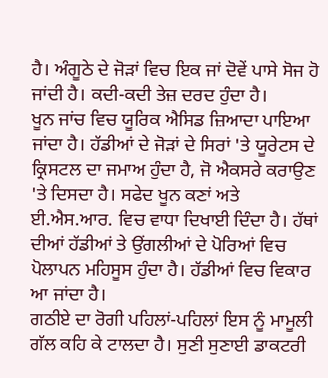ਹੈ। ਅੰਗੂਠੇ ਦੇ ਜੋੜਾਂ ਵਿਚ ਇਕ ਜਾਂ ਦੋਵੇਂ ਪਾਸੇ ਸੋਜ ਹੋ ਜਾਂਦੀ ਹੈ। ਕਦੀ-ਕਦੀ ਤੇਜ਼ ਦਰਦ ਹੁੰਦਾ ਹੈ।
ਖੂਨ ਜਾਂਚ ਵਿਚ ਯੂਰਿਕ ਐਸਿਡ ਜ਼ਿਆਦਾ ਪਾਇਆ ਜਾਂਦਾ ਹੈ। ਹੱਡੀਆਂ ਦੇ ਜੋੜਾਂ ਦੇ ਸਿਰਾਂ 'ਤੇ ਯੂਰੇਟਸ ਦੇ ਕ੍ਰਿਸਟਲ ਦਾ ਜਮਾਅ ਹੁੰਦਾ ਹੈ, ਜੋ ਐਕਸਰੇ ਕਰਾਉਣ 'ਤੇ ਦਿਸਦਾ ਹੈ। ਸਫੇਦ ਖੂਨ ਕਣਾਂ ਅਤੇ ਈ.ਐਸ.ਆਰ. ਵਿਚ ਵਾਧਾ ਦਿਖਾਈ ਦਿੰਦਾ ਹੈ। ਹੱਥਾਂ ਦੀਆਂ ਹੱਡੀਆਂ ਤੇ ਉਂਗਲੀਆਂ ਦੇ ਪੋਰਿਆਂ ਵਿਚ ਪੋਲਾਪਨ ਮਹਿਸੂਸ ਹੁੰਦਾ ਹੈ। ਹੱਡੀਆਂ ਵਿਚ ਵਿਕਾਰ ਆ ਜਾਂਦਾ ਹੈ।
ਗਠੀਏ ਦਾ ਰੋਗੀ ਪਹਿਲਾਂ-ਪਹਿਲਾਂ ਇਸ ਨੂੰ ਮਾਮੂਲੀ ਗੱਲ ਕਹਿ ਕੇ ਟਾਲਦਾ ਹੈ। ਸੁਣੀ ਸੁਣਾਈ ਡਾਕਟਰੀ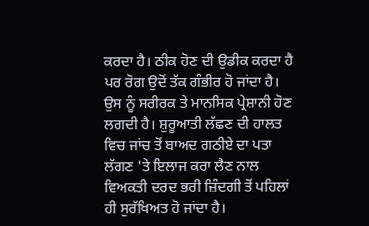ਕਰਦਾ ਹੈ। ਠੀਕ ਹੋਣ ਦੀ ਉਡੀਕ ਕਰਦਾ ਹੈ ਪਰ ਰੋਗ ਉਦੋਂ ਤੱਕ ਗੰਭੀਰ ਹੋ ਜਾਂਦਾ ਹੈ। ਉਸ ਨੂੰ ਸਰੀਰਕ ਤੇ ਮਾਨਸਿਕ ਪ੍ਰੇਸ਼ਾਨੀ ਹੋਣ ਲਗਦੀ ਹੈ। ਸ਼ੁਰੂਆਤੀ ਲੱਛਣ ਦੀ ਹਾਲਤ ਵਿਚ ਜਾਂਚ ਤੋਂ ਬਾਅਦ ਗਠੀਏ ਦਾ ਪਤਾ ਲੱਗਣ 'ਤੇ ਇਲਾਜ ਕਰਾ ਲੈਣ ਨਾਲ ਵਿਅਕਤੀ ਦਰਦ ਭਰੀ ਜ਼ਿੰਦਗੀ ਤੋਂ ਪਹਿਲਾਂ ਹੀ ਸੁਰੱਖਿਅਤ ਹੋ ਜਾਂਦਾ ਹੈ।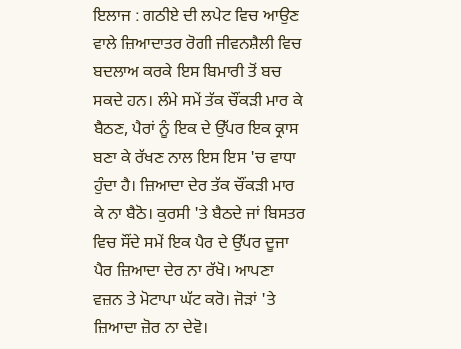ਇਲਾਜ : ਗਠੀਏ ਦੀ ਲਪੇਟ ਵਿਚ ਆਉਣ ਵਾਲੇ ਜ਼ਿਆਦਾਤਰ ਰੋਗੀ ਜੀਵਨਸ਼ੈਲੀ ਵਿਚ ਬਦਲਾਅ ਕਰਕੇ ਇਸ ਬਿਮਾਰੀ ਤੋਂ ਬਚ ਸਕਦੇ ਹਨ। ਲੰਮੇ ਸਮੇਂ ਤੱਕ ਚੌਂਕੜੀ ਮਾਰ ਕੇ ਬੈਠਣ, ਪੈਰਾਂ ਨੂੰ ਇਕ ਦੇ ਉੱਪਰ ਇਕ ਕ੍ਰਾਸ ਬਣਾ ਕੇ ਰੱਖਣ ਨਾਲ ਇਸ ਇਸ 'ਚ ਵਾਧਾ ਹੁੰਦਾ ਹੈ। ਜ਼ਿਆਦਾ ਦੇਰ ਤੱਕ ਚੌਂਕੜੀ ਮਾਰ ਕੇ ਨਾ ਬੈਠੋ। ਕੁਰਸੀ 'ਤੇ ਬੈਠਦੇ ਜਾਂ ਬਿਸਤਰ ਵਿਚ ਸੌਂਦੇ ਸਮੇਂ ਇਕ ਪੈਰ ਦੇ ਉੱਪਰ ਦੂਜਾ ਪੈਰ ਜ਼ਿਆਦਾ ਦੇਰ ਨਾ ਰੱਖੋ। ਆਪਣਾ ਵਜ਼ਨ ਤੇ ਮੋਟਾਪਾ ਘੱਟ ਕਰੋ। ਜੋੜਾਂ 'ਤੇ ਜ਼ਿਆਦਾ ਜ਼ੋਰ ਨਾ ਦੇਵੋ।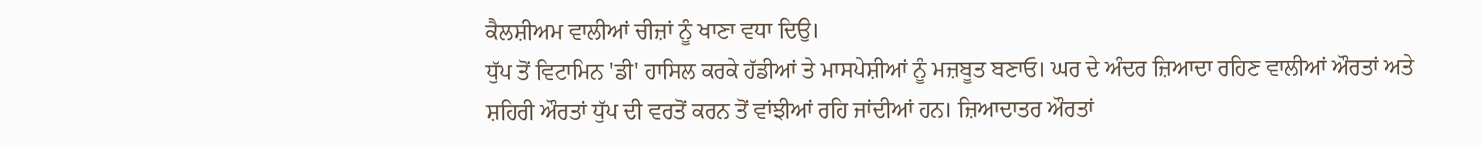ਕੈਲਸ਼ੀਅਮ ਵਾਲੀਆਂ ਚੀਜ਼ਾਂ ਨੂੰ ਖਾਣਾ ਵਧਾ ਦਿਉ।
ਧੁੱਪ ਤੋਂ ਵਿਟਾਮਿਨ 'ਡੀ' ਹਾਸਿਲ ਕਰਕੇ ਹੱਡੀਆਂ ਤੇ ਮਾਸਪੇਸ਼ੀਆਂ ਨੂੰ ਮਜ਼ਬੂਤ ਬਣਾਓ। ਘਰ ਦੇ ਅੰਦਰ ਜ਼ਿਆਦਾ ਰਹਿਣ ਵਾਲੀਆਂ ਔਰਤਾਂ ਅਤੇ ਸ਼ਹਿਰੀ ਔਰਤਾਂ ਧੁੱਪ ਦੀ ਵਰਤੋਂ ਕਰਨ ਤੋਂ ਵਾਂਝੀਆਂ ਰਹਿ ਜਾਂਦੀਆਂ ਹਨ। ਜ਼ਿਆਦਾਤਰ ਔਰਤਾਂ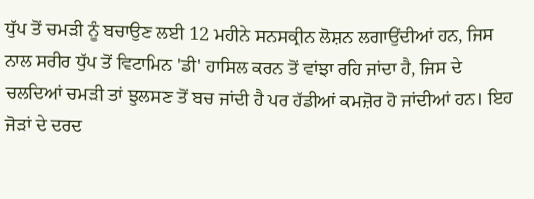ਧੁੱਪ ਤੋਂ ਚਮੜੀ ਨੂੰ ਬਚਾਉਣ ਲਈ 12 ਮਹੀਨੇ ਸਨਸਕ੍ਰੀਨ ਲੋਸ਼ਨ ਲਗਾਉਂਦੀਆਂ ਹਨ, ਜਿਸ ਨਾਲ ਸਰੀਰ ਧੁੱਪ ਤੋਂ ਵਿਟਾਮਿਨ 'ਡੀ' ਹਾਸਿਲ ਕਰਨ ਤੋਂ ਵਾਂਝਾ ਰਹਿ ਜਾਂਦਾ ਹੈ, ਜਿਸ ਦੇ ਚਲਦਿਆਂ ਚਮੜੀ ਤਾਂ ਝੁਲਸਣ ਤੋਂ ਬਚ ਜਾਂਦੀ ਹੈ ਪਰ ਹੱਡੀਆਂ ਕਮਜ਼ੋਰ ਹੋ ਜਾਂਦੀਆਂ ਹਨ। ਇਹ ਜੋੜਾਂ ਦੇ ਦਰਦ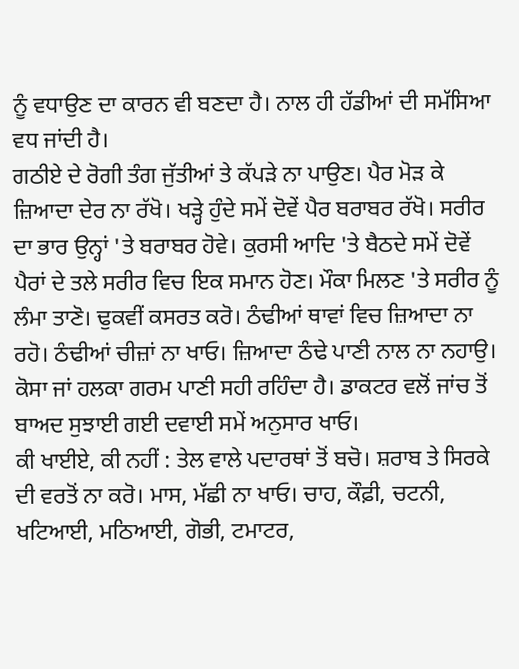ਨੂੰ ਵਧਾਉਣ ਦਾ ਕਾਰਨ ਵੀ ਬਣਦਾ ਹੈ। ਨਾਲ ਹੀ ਹੱਡੀਆਂ ਦੀ ਸਮੱਸਿਆ ਵਧ ਜਾਂਦੀ ਹੈ।
ਗਠੀਏ ਦੇ ਰੋਗੀ ਤੰਗ ਜੁੱਤੀਆਂ ਤੇ ਕੱਪੜੇ ਨਾ ਪਾਉਣ। ਪੈਰ ਮੋੜ ਕੇ ਜ਼ਿਆਦਾ ਦੇਰ ਨਾ ਰੱਖੋ। ਖੜ੍ਹੇ ਹੁੰਦੇ ਸਮੇਂ ਦੋਵੇਂ ਪੈਰ ਬਰਾਬਰ ਰੱਖੋ। ਸਰੀਰ ਦਾ ਭਾਰ ਉਨ੍ਹਾਂ 'ਤੇ ਬਰਾਬਰ ਹੋਵੇ। ਕੁਰਸੀ ਆਦਿ 'ਤੇ ਬੈਠਦੇ ਸਮੇਂ ਦੋਵੇਂ ਪੈਰਾਂ ਦੇ ਤਲੇ ਸਰੀਰ ਵਿਚ ਇਕ ਸਮਾਨ ਹੋਣ। ਮੌਕਾ ਮਿਲਣ 'ਤੇ ਸਰੀਰ ਨੂੰ ਲੰਮਾ ਤਾਣੋ। ਢੁਕਵੀਂ ਕਸਰਤ ਕਰੋ। ਠੰਢੀਆਂ ਥਾਵਾਂ ਵਿਚ ਜ਼ਿਆਦਾ ਨਾ ਰਹੋ। ਠੰਢੀਆਂ ਚੀਜ਼ਾਂ ਨਾ ਖਾਓ। ਜ਼ਿਆਦਾ ਠੰਢੇ ਪਾਣੀ ਨਾਲ ਨਾ ਨਹਾਉ। ਕੋਸਾ ਜਾਂ ਹਲਕਾ ਗਰਮ ਪਾਣੀ ਸਹੀ ਰਹਿੰਦਾ ਹੈ। ਡਾਕਟਰ ਵਲੋਂ ਜਾਂਚ ਤੋਂ ਬਾਅਦ ਸੁਝਾਈ ਗਈ ਦਵਾਈ ਸਮੇਂ ਅਨੁਸਾਰ ਖਾਓ।
ਕੀ ਖਾਈਏ, ਕੀ ਨਹੀਂ : ਤੇਲ ਵਾਲੇ ਪਦਾਰਥਾਂ ਤੋਂ ਬਚੋ। ਸ਼ਰਾਬ ਤੇ ਸਿਰਕੇ ਦੀ ਵਰਤੋਂ ਨਾ ਕਰੋ। ਮਾਸ, ਮੱਛੀ ਨਾ ਖਾਓ। ਚਾਹ, ਕੌਫ਼ੀ, ਚਟਨੀ, ਖਟਿਆਈ, ਮਠਿਆਈ, ਗੋਭੀ, ਟਮਾਟਰ,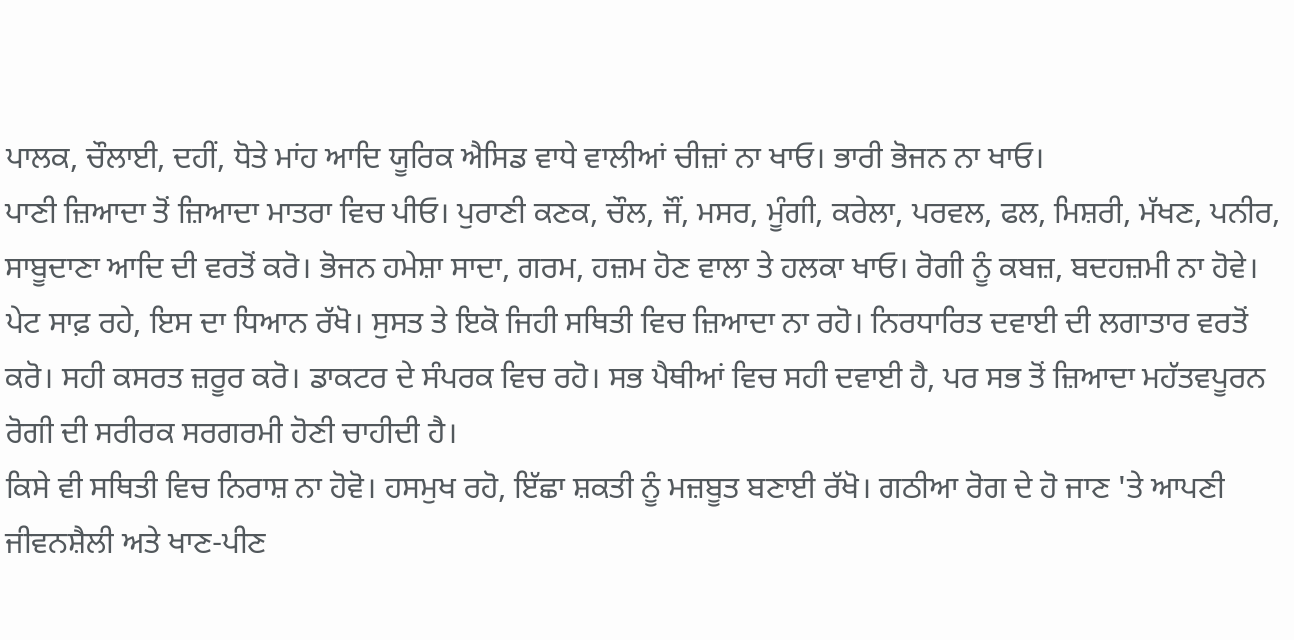ਪਾਲਕ, ਚੌਲਾਈ, ਦਹੀਂ, ਧੋਤੇ ਮਾਂਹ ਆਦਿ ਯੂਰਿਕ ਐਸਿਡ ਵਾਧੇ ਵਾਲੀਆਂ ਚੀਜ਼ਾਂ ਨਾ ਖਾਓ। ਭਾਰੀ ਭੋਜਨ ਨਾ ਖਾਓ।
ਪਾਣੀ ਜ਼ਿਆਦਾ ਤੋਂ ਜ਼ਿਆਦਾ ਮਾਤਰਾ ਵਿਚ ਪੀਓ। ਪੁਰਾਣੀ ਕਣਕ, ਚੌਲ, ਜੌਂ, ਮਸਰ, ਮੂੰਗੀ, ਕਰੇਲਾ, ਪਰਵਲ, ਫਲ, ਮਿਸ਼ਰੀ, ਮੱਖਣ, ਪਨੀਰ, ਸਾਬੂਦਾਣਾ ਆਦਿ ਦੀ ਵਰਤੋਂ ਕਰੋ। ਭੋਜਨ ਹਮੇਸ਼ਾ ਸਾਦਾ, ਗਰਮ, ਹਜ਼ਮ ਹੋਣ ਵਾਲਾ ਤੇ ਹਲਕਾ ਖਾਓ। ਰੋਗੀ ਨੂੰ ਕਬਜ਼, ਬਦਹਜ਼ਮੀ ਨਾ ਹੋਵੇ। ਪੇਟ ਸਾਫ਼ ਰਹੇ, ਇਸ ਦਾ ਧਿਆਨ ਰੱਖੋ। ਸੁਸਤ ਤੇ ਇਕੋ ਜਿਹੀ ਸਥਿਤੀ ਵਿਚ ਜ਼ਿਆਦਾ ਨਾ ਰਹੋ। ਨਿਰਧਾਰਿਤ ਦਵਾਈ ਦੀ ਲਗਾਤਾਰ ਵਰਤੋਂ ਕਰੋ। ਸਹੀ ਕਸਰਤ ਜ਼ਰੂਰ ਕਰੋ। ਡਾਕਟਰ ਦੇ ਸੰਪਰਕ ਵਿਚ ਰਹੋ। ਸਭ ਪੈਥੀਆਂ ਵਿਚ ਸਹੀ ਦਵਾਈ ਹੈ, ਪਰ ਸਭ ਤੋਂ ਜ਼ਿਆਦਾ ਮਹੱਤਵਪੂਰਨ ਰੋਗੀ ਦੀ ਸਰੀਰਕ ਸਰਗਰਮੀ ਹੋਣੀ ਚਾਹੀਦੀ ਹੈ।
ਕਿਸੇ ਵੀ ਸਥਿਤੀ ਵਿਚ ਨਿਰਾਸ਼ ਨਾ ਹੋਵੋ। ਹਸਮੁਖ ਰਹੋ, ਇੱਛਾ ਸ਼ਕਤੀ ਨੂੰ ਮਜ਼ਬੂਤ ਬਣਾਈ ਰੱਖੋ। ਗਠੀਆ ਰੋਗ ਦੇ ਹੋ ਜਾਣ 'ਤੇ ਆਪਣੀ ਜੀਵਨਸ਼ੈਲੀ ਅਤੇ ਖਾਣ-ਪੀਣ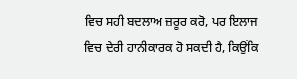ਵਿਚ ਸਹੀ ਬਦਲਾਅ ਜ਼ਰੂਰ ਕਰੋ, ਪਰ ਇਲਾਜ ਵਿਚ ਦੇਰੀ ਹਾਨੀਕਾਰਕ ਹੋ ਸਕਦੀ ਹੈ, ਕਿਉਂਕਿ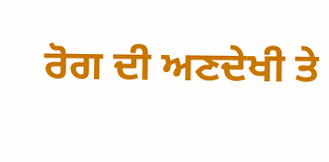ਰੋਗ ਦੀ ਅਣਦੇਖੀ ਤੇ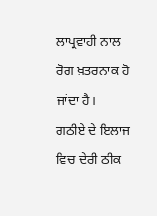ਲਾਪ੍ਰਵਾਹੀ ਨਾਲ ਰੋਗ ਖ਼ਤਰਨਾਕ ਹੋ ਜਾਂਦਾ ਹੈ।
ਗਠੀਏ ਦੇ ਇਲਾਜ ਵਿਚ ਦੇਰੀ ਠੀਕ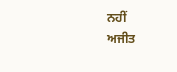ਨਹੀਂ
ਅਜੀਤ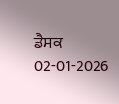ਡੈਸਕ
02-01-2026